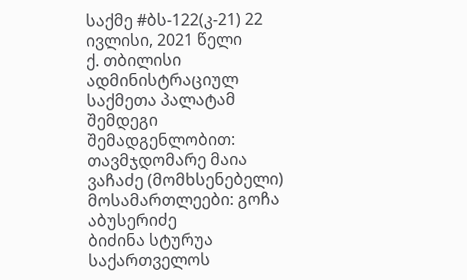საქმე #ბს-122(კ-21) 22 ივლისი, 2021 წელი
ქ. თბილისი
ადმინისტრაციულ საქმეთა პალატამ
შემდეგი შემადგენლობით:
თავმჯდომარე მაია ვაჩაძე (მომხსენებელი)
მოსამართლეები: გოჩა აბუსერიძე
ბიძინა სტურუა
საქართველოს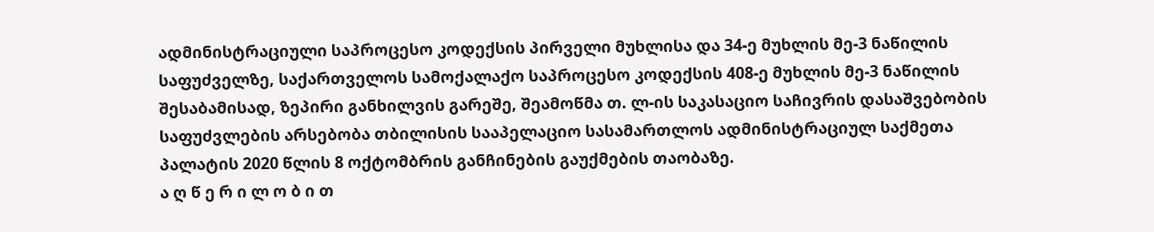ადმინისტრაციული საპროცესო კოდექსის პირველი მუხლისა და 34-ე მუხლის მე-3 ნაწილის საფუძველზე, საქართველოს სამოქალაქო საპროცესო კოდექსის 408-ე მუხლის მე-3 ნაწილის შესაბამისად, ზეპირი განხილვის გარეშე, შეამოწმა თ. ლ-ის საკასაციო საჩივრის დასაშვებობის საფუძვლების არსებობა თბილისის სააპელაციო სასამართლოს ადმინისტრაციულ საქმეთა პალატის 2020 წლის 8 ოქტომბრის განჩინების გაუქმების თაობაზე.
ა ღ წ ე რ ი ლ ო ბ ი თ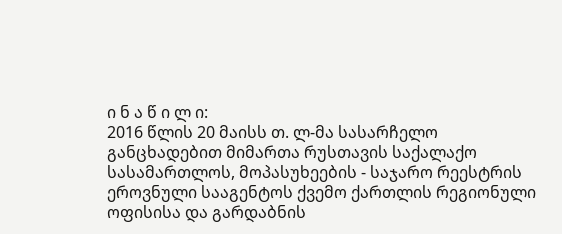ი ნ ა წ ი ლ ი:
2016 წლის 20 მაისს თ. ლ-მა სასარჩელო განცხადებით მიმართა რუსთავის საქალაქო სასამართლოს, მოპასუხეების - საჯარო რეესტრის ეროვნული სააგენტოს ქვემო ქართლის რეგიონული ოფისისა და გარდაბნის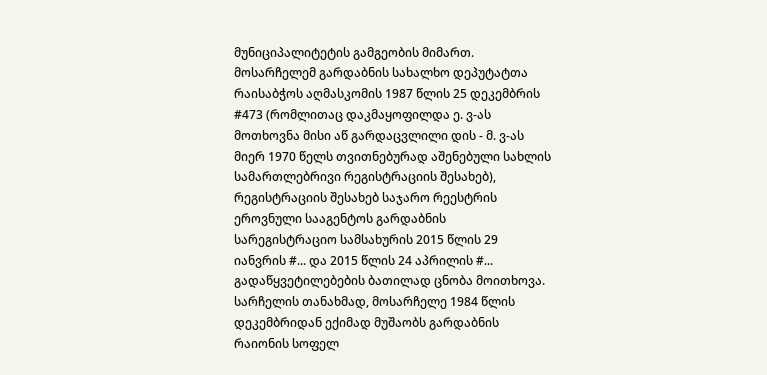მუნიციპალიტეტის გამგეობის მიმართ.
მოსარჩელემ გარდაბნის სახალხო დეპუტატთა რაისაბჭოს აღმასკომის 1987 წლის 25 დეკემბრის #473 (რომლითაც დაკმაყოფილდა ე. ვ-ას მოთხოვნა მისი აწ გარდაცვლილი დის - მ. ვ-ას მიერ 1970 წელს თვითნებურად აშენებული სახლის სამართლებრივი რეგისტრაციის შესახებ), რეგისტრაციის შესახებ საჯარო რეესტრის ეროვნული სააგენტოს გარდაბნის სარეგისტრაციო სამსახურის 2015 წლის 29 იანვრის #... და 2015 წლის 24 აპრილის #... გადაწყვეტილებების ბათილად ცნობა მოითხოვა.
სარჩელის თანახმად, მოსარჩელე 1984 წლის დეკემბრიდან ექიმად მუშაობს გარდაბნის რაიონის სოფელ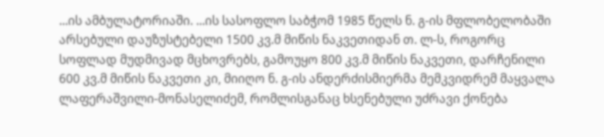...ის ამბულატორიაში. ...ის სასოფლო საბჭომ 1985 წელს ნ. გ-ის მფლობელობაში არსებული დაუზუსტებელი 1500 კვ.მ მიწის ნაკვეთიდან თ. ლ-ს, როგორც სოფლად მუდმივად მცხოვრებს, გამოუყო 800 კვ.მ მიწის ნაკვეთი, დარჩენილი 600 კვ.მ მიწის ნაკვეთი კი, მიიღო ნ. გ-ის ანდერძისმიერმა მემკვიდრემ მაყვალა ლაფერაშვილი-მონასელიძემ, რომლისგანაც ხსენებული უძრავი ქონება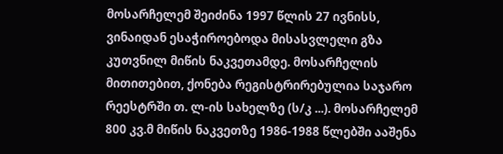მოსარჩელემ შეიძინა 1997 წლის 27 ივნისს, ვინაიდან ესაჭიროებოდა მისასვლელი გზა კუთვნილ მიწის ნაკვეთამდე. მოსარჩელის მითითებით, ქონება რეგისტრირებულია საჯარო რეესტრში თ. ლ-ის სახელზე (ს/კ ...). მოსარჩელემ 800 კვ.მ მიწის ნაკვეთზე 1986-1988 წლებში ააშენა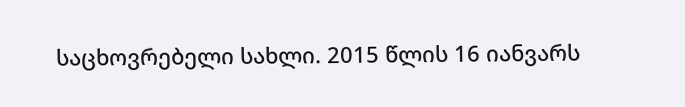საცხოვრებელი სახლი. 2015 წლის 16 იანვარს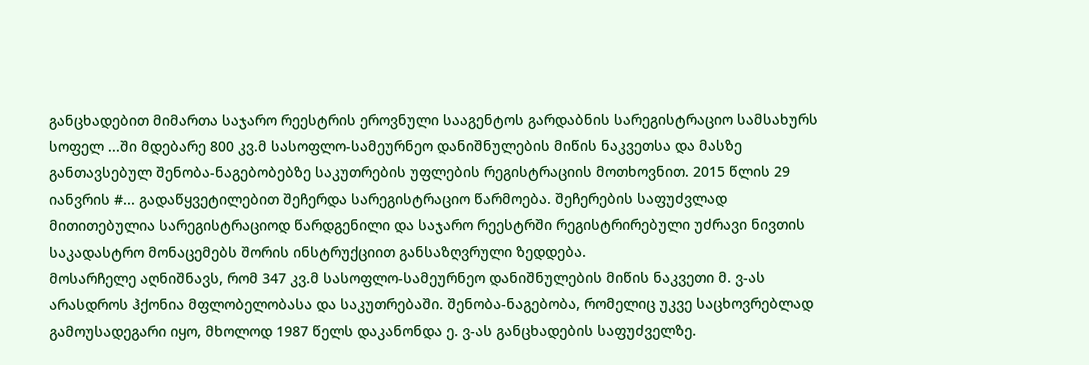განცხადებით მიმართა საჯარო რეესტრის ეროვნული სააგენტოს გარდაბნის სარეგისტრაციო სამსახურს სოფელ ...ში მდებარე 800 კვ.მ სასოფლო-სამეურნეო დანიშნულების მიწის ნაკვეთსა და მასზე განთავსებულ შენობა-ნაგებობებზე საკუთრების უფლების რეგისტრაციის მოთხოვნით. 2015 წლის 29 იანვრის #... გადაწყვეტილებით შეჩერდა სარეგისტრაციო წარმოება. შეჩერების საფუძვლად მითითებულია სარეგისტრაციოდ წარდგენილი და საჯარო რეესტრში რეგისტრირებული უძრავი ნივთის საკადასტრო მონაცემებს შორის ინსტრუქციით განსაზღვრული ზედდება.
მოსარჩელე აღნიშნავს, რომ 347 კვ.მ სასოფლო-სამეურნეო დანიშნულების მიწის ნაკვეთი მ. ვ-ას არასდროს ჰქონია მფლობელობასა და საკუთრებაში. შენობა-ნაგებობა, რომელიც უკვე საცხოვრებლად გამოუსადეგარი იყო, მხოლოდ 1987 წელს დაკანონდა ე. ვ-ას განცხადების საფუძველზე.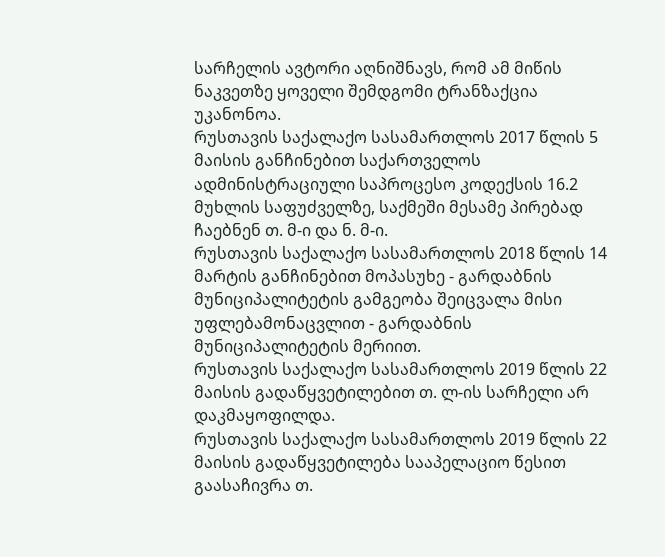სარჩელის ავტორი აღნიშნავს, რომ ამ მიწის ნაკვეთზე ყოველი შემდგომი ტრანზაქცია უკანონოა.
რუსთავის საქალაქო სასამართლოს 2017 წლის 5 მაისის განჩინებით საქართველოს ადმინისტრაციული საპროცესო კოდექსის 16.2 მუხლის საფუძველზე, საქმეში მესამე პირებად ჩაებნენ თ. მ-ი და ნ. მ-ი.
რუსთავის საქალაქო სასამართლოს 2018 წლის 14 მარტის განჩინებით მოპასუხე - გარდაბნის მუნიციპალიტეტის გამგეობა შეიცვალა მისი უფლებამონაცვლით - გარდაბნის მუნიციპალიტეტის მერიით.
რუსთავის საქალაქო სასამართლოს 2019 წლის 22 მაისის გადაწყვეტილებით თ. ლ-ის სარჩელი არ დაკმაყოფილდა.
რუსთავის საქალაქო სასამართლოს 2019 წლის 22 მაისის გადაწყვეტილება სააპელაციო წესით გაასაჩივრა თ.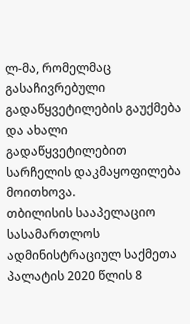ლ-მა, რომელმაც გასაჩივრებული გადაწყვეტილების გაუქმება და ახალი გადაწყვეტილებით სარჩელის დაკმაყოფილება მოითხოვა.
თბილისის სააპელაციო სასამართლოს ადმინისტრაციულ საქმეთა პალატის 2020 წლის 8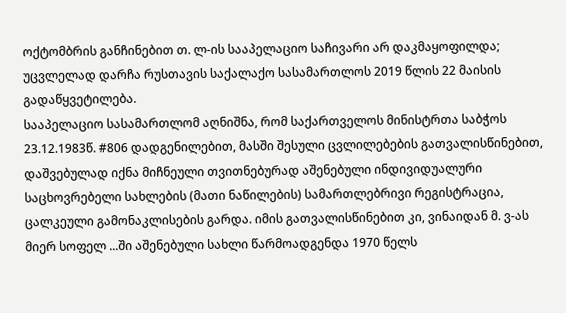ოქტომბრის განჩინებით თ. ლ-ის სააპელაციო საჩივარი არ დაკმაყოფილდა; უცვლელად დარჩა რუსთავის საქალაქო სასამართლოს 2019 წლის 22 მაისის გადაწყვეტილება.
სააპელაციო სასამართლომ აღნიშნა, რომ საქართველოს მინისტრთა საბჭოს 23.12.1983წ. #806 დადგენილებით, მასში შესული ცვლილებების გათვალისწინებით, დაშვებულად იქნა მიჩნეული თვითნებურად აშენებული ინდივიდუალური საცხოვრებელი სახლების (მათი ნაწილების) სამართლებრივი რეგისტრაცია, ცალკეული გამონაკლისების გარდა. იმის გათვალისწინებით კი, ვინაიდან მ. ვ-ას მიერ სოფელ ...ში აშენებული სახლი წარმოადგენდა 1970 წელს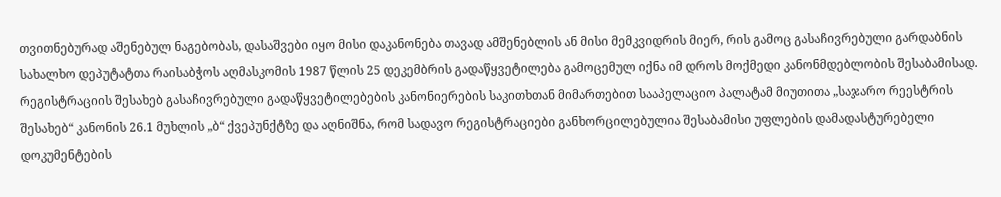თვითნებურად აშენებულ ნაგებობას, დასაშვები იყო მისი დაკანონება თავად ამშენებლის ან მისი მემკვიდრის მიერ, რის გამოც გასაჩივრებული გარდაბნის სახალხო დეპუტატთა რაისაბჭოს აღმასკომის 1987 წლის 25 დეკემბრის გადაწყვეტილება გამოცემულ იქნა იმ დროს მოქმედი კანონმდებლობის შესაბამისად. რეგისტრაციის შესახებ გასაჩივრებული გადაწყვეტილებების კანონიერების საკითხთან მიმართებით სააპელაციო პალატამ მიუთითა „საჯარო რეესტრის შესახებ“ კანონის 26.1 მუხლის „ბ“ ქვეპუნქტზე და აღნიშნა, რომ სადავო რეგისტრაციები განხორცილებულია შესაბამისი უფლების დამადასტურებელი დოკუმენტების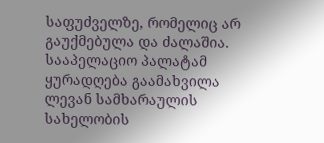საფუძველზე, რომელიც არ გაუქმებულა და ძალაშია.
სააპელაციო პალატამ ყურადღება გაამახვილა ლევან სამხარაულის სახელობის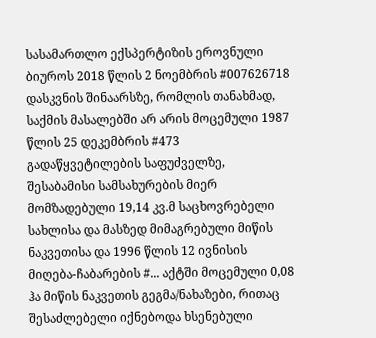სასამართლო ექსპერტიზის ეროვნული ბიუროს 2018 წლის 2 ნოემბრის #007626718 დასკვნის შინაარსზე, რომლის თანახმად, საქმის მასალებში არ არის მოცემული 1987 წლის 25 დეკემბრის #473 გადაწყვეტილების საფუძველზე, შესაბამისი სამსახურების მიერ მომზადებული 19,14 კვ.მ საცხოვრებელი სახლისა და მასზედ მიმაგრებული მიწის ნაკვეთისა და 1996 წლის 12 ივნისის მიღება-ჩაბარების #... აქტში მოცემული 0,08 ჰა მიწის ნაკვეთის გეგმა/ნახაზები, რითაც შესაძლებელი იქნებოდა ხსენებული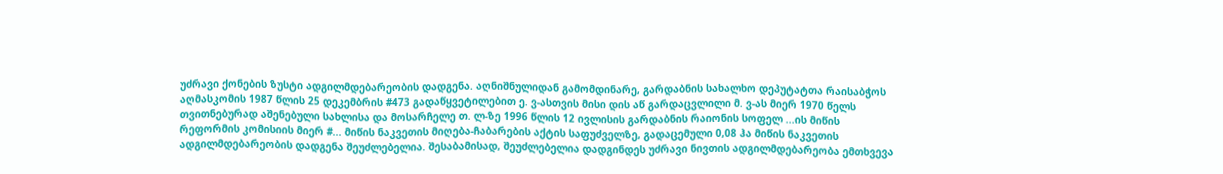უძრავი ქონების ზუსტი ადგილმდებარეობის დადგენა. აღნიშნულიდან გამომდინარე, გარდაბნის სახალხო დეპუტატთა რაისაბჭოს აღმასკომის 1987 წლის 25 დეკემბრის #473 გადაწყვეტილებით ე. ვ-ასთვის მისი დის აწ გარდაცვლილი მ. ვ-ას მიერ 1970 წელს თვითნებურად აშენებული სახლისა და მოსარჩელე თ. ლ-ზე 1996 წლის 12 ივლისის გარდაბნის რაიონის სოფელ ...ის მიწის რეფორმის კომისიის მიერ #... მიწის ნაკვეთის მიღება-ჩაბარების აქტის საფუძველზე, გადაცემული 0,08 ჰა მიწის ნაკვეთის ადგილმდებარეობის დადგენა შეუძლებელია. შესაბამისად, შეუძლებელია დადგინდეს უძრავი ნივთის ადგილმდებარეობა ემთხვევა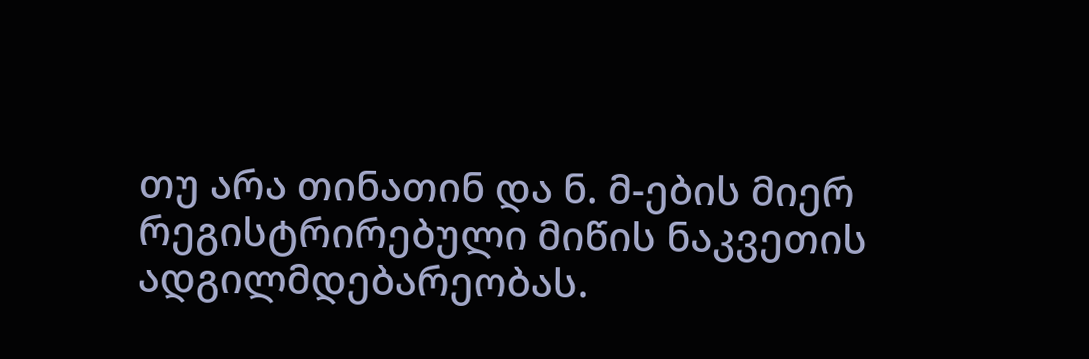თუ არა თინათინ და ნ. მ-ების მიერ რეგისტრირებული მიწის ნაკვეთის ადგილმდებარეობას.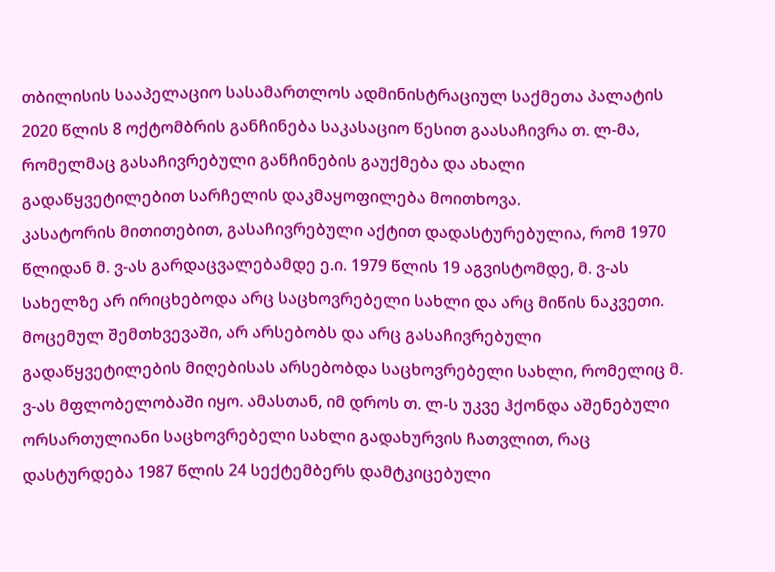თბილისის სააპელაციო სასამართლოს ადმინისტრაციულ საქმეთა პალატის 2020 წლის 8 ოქტომბრის განჩინება საკასაციო წესით გაასაჩივრა თ. ლ-მა, რომელმაც გასაჩივრებული განჩინების გაუქმება და ახალი გადაწყვეტილებით სარჩელის დაკმაყოფილება მოითხოვა.
კასატორის მითითებით, გასაჩივრებული აქტით დადასტურებულია, რომ 1970 წლიდან მ. ვ-ას გარდაცვალებამდე ე.ი. 1979 წლის 19 აგვისტომდე, მ. ვ-ას სახელზე არ ირიცხებოდა არც საცხოვრებელი სახლი და არც მიწის ნაკვეთი. მოცემულ შემთხვევაში, არ არსებობს და არც გასაჩივრებული გადაწყვეტილების მიღებისას არსებობდა საცხოვრებელი სახლი, რომელიც მ. ვ-ას მფლობელობაში იყო. ამასთან, იმ დროს თ. ლ-ს უკვე ჰქონდა აშენებული ორსართულიანი საცხოვრებელი სახლი გადახურვის ჩათვლით, რაც დასტურდება 1987 წლის 24 სექტემბერს დამტკიცებული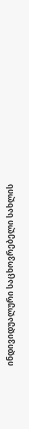ინდივიდუალური საცხოვრებელი სახლის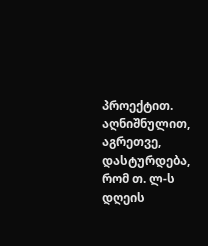პროექტით. აღნიშნულით, აგრეთვე, დასტურდება, რომ თ. ლ-ს დღეის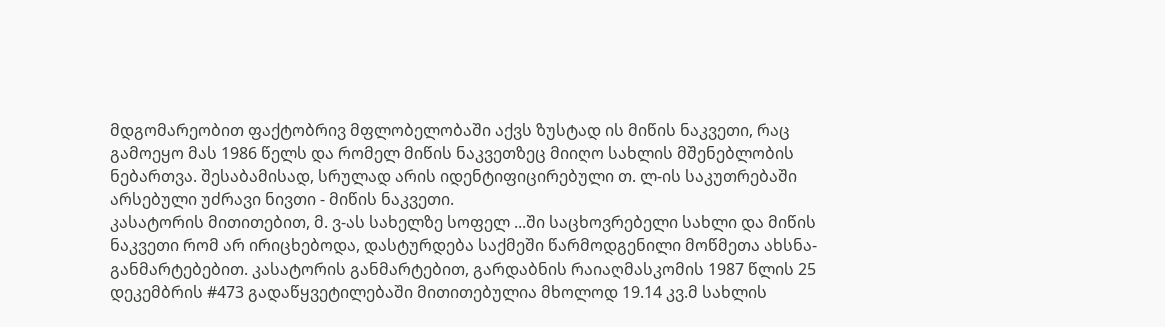მდგომარეობით ფაქტობრივ მფლობელობაში აქვს ზუსტად ის მიწის ნაკვეთი, რაც გამოეყო მას 1986 წელს და რომელ მიწის ნაკვეთზეც მიიღო სახლის მშენებლობის ნებართვა. შესაბამისად, სრულად არის იდენტიფიცირებული თ. ლ-ის საკუთრებაში არსებული უძრავი ნივთი - მიწის ნაკვეთი.
კასატორის მითითებით, მ. ვ-ას სახელზე სოფელ ...ში საცხოვრებელი სახლი და მიწის ნაკვეთი რომ არ ირიცხებოდა, დასტურდება საქმეში წარმოდგენილი მოწმეთა ახსნა-განმარტებებით. კასატორის განმარტებით, გარდაბნის რაიაღმასკომის 1987 წლის 25 დეკემბრის #473 გადაწყვეტილებაში მითითებულია მხოლოდ 19.14 კვ.მ სახლის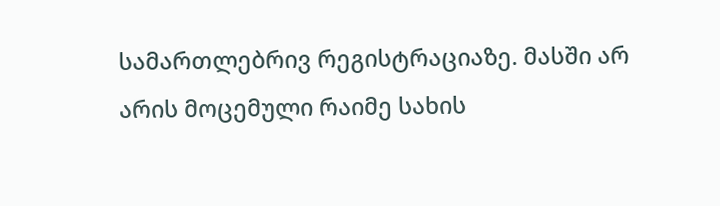სამართლებრივ რეგისტრაციაზე. მასში არ არის მოცემული რაიმე სახის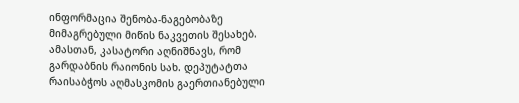ინფორმაცია შენობა-ნაგებობაზე მიმაგრებული მიწის ნაკვეთის შესახებ. ამასთან, კასატორი აღნიშნავს, რომ გარდაბნის რაიონის სახ. დეპუტატთა რაისაბჭოს აღმასკომის გაერთიანებული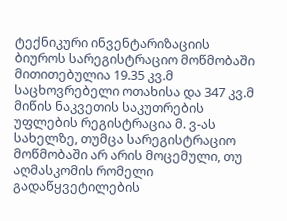ტექნიკური ინვენტარიზაციის ბიუროს სარეგისტრაციო მოწმობაში მითითებულია 19.35 კვ.მ საცხოვრებელი ოთახისა და 347 კვ.მ მიწის ნაკვეთის საკუთრების უფლების რეგისტრაცია მ. ვ-ას სახელზე, თუმცა სარეგისტრაციო მოწმობაში არ არის მოცემული, თუ აღმასკომის რომელი გადაწყვეტილების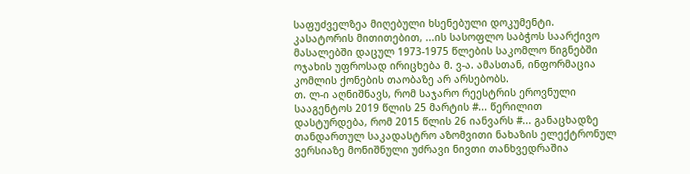საფუძველზეა მიღებული ხსენებული დოკუმენტი.
კასატორის მითითებით, ...ის სასოფლო საბჭოს საარქივო მასალებში დაცულ 1973-1975 წლების საკომლო წიგნებში ოჯახის უფროსად ირიცხება მ. ვ-ა. ამასთან, ინფორმაცია კომლის ქონების თაობაზე არ არსებობს.
თ. ლ-ი აღნიშნავს, რომ საჯარო რეესტრის ეროვნული სააგენტოს 2019 წლის 25 მარტის #... წერილით დასტურდება, რომ 2015 წლის 26 იანვარს #... განაცხადზე თანდართულ საკადასტრო აზომვითი ნახაზის ელექტრონულ ვერსიაზე მონიშნული უძრავი ნივთი თანხვედრაშია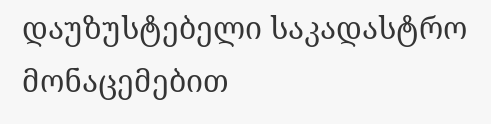დაუზუსტებელი საკადასტრო მონაცემებით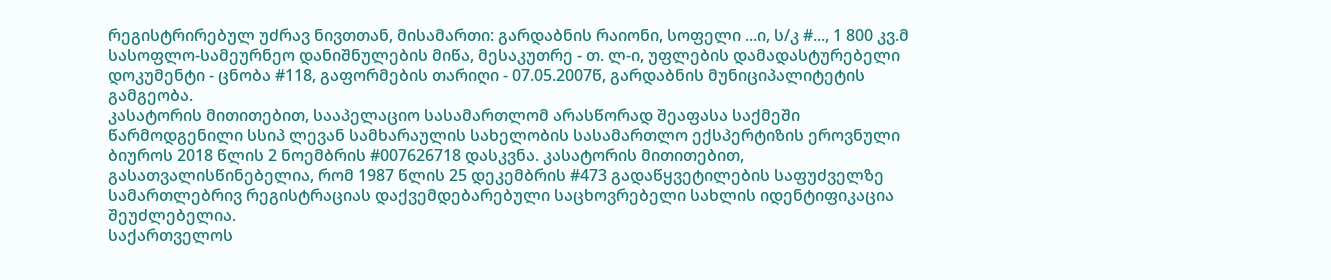რეგისტრირებულ უძრავ ნივთთან, მისამართი: გარდაბნის რაიონი, სოფელი ...ი, ს/კ #..., 1 800 კვ.მ სასოფლო-სამეურნეო დანიშნულების მიწა, მესაკუთრე - თ. ლ-ი, უფლების დამადასტურებელი დოკუმენტი - ცნობა #118, გაფორმების თარიღი - 07.05.2007წ, გარდაბნის მუნიციპალიტეტის გამგეობა.
კასატორის მითითებით, სააპელაციო სასამართლომ არასწორად შეაფასა საქმეში წარმოდგენილი სსიპ ლევან სამხარაულის სახელობის სასამართლო ექსპერტიზის ეროვნული ბიუროს 2018 წლის 2 ნოემბრის #007626718 დასკვნა. კასატორის მითითებით, გასათვალისწინებელია, რომ 1987 წლის 25 დეკემბრის #473 გადაწყვეტილების საფუძველზე სამართლებრივ რეგისტრაციას დაქვემდებარებული საცხოვრებელი სახლის იდენტიფიკაცია შეუძლებელია.
საქართველოს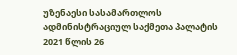უზენაესი სასამართლოს ადმინისტრაციულ საქმეთა პალატის 2021 წლის 26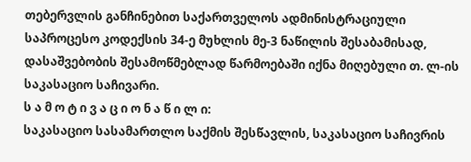თებერვლის განჩინებით საქართველოს ადმინისტრაციული საპროცესო კოდექსის 34-ე მუხლის მე-3 ნაწილის შესაბამისად, დასაშვებობის შესამოწმებლად წარმოებაში იქნა მიღებული თ. ლ-ის საკასაციო საჩივარი.
ს ა მ ო ტ ი ვ ა ც ი ო ნ ა წ ი ლ ი:
საკასაციო სასამართლო საქმის შესწავლის, საკასაციო საჩივრის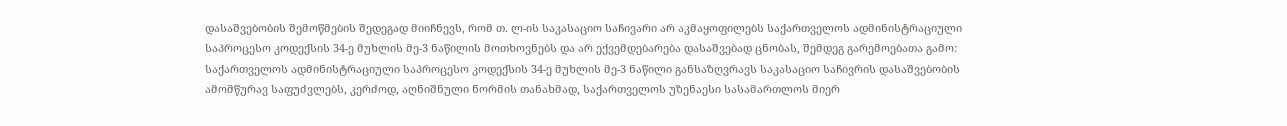დასაშვებობის შემოწმების შედეგად მიიჩნევს, რომ თ. ლ-ის საკასაციო საჩივარი არ აკმაყოფილებს საქართველოს ადმინისტრაციული საპროცესო კოდექსის 34-ე მუხლის მე-3 ნაწილის მოთხოვნებს და არ ექვემდებარება დასაშვებად ცნობას, შემდეგ გარემოებათა გამო:
საქართველოს ადმინისტრაციული საპროცესო კოდექსის 34-ე მუხლის მე-3 ნაწილი განსაზღვრავს საკასაციო საჩივრის დასაშვებობის ამომწურავ საფუძვლებს, კერძოდ, აღნიშნული ნორმის თანახმად, საქართველოს უზენაესი სასამართლოს მიერ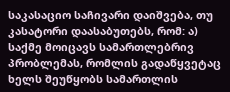საკასაციო საჩივარი დაიშვება, თუ კასატორი დაასაბუთებს, რომ: ა) საქმე მოიცავს სამართლებრივ პრობლემას, რომლის გადაწყვეტაც ხელს შეუწყობს სამართლის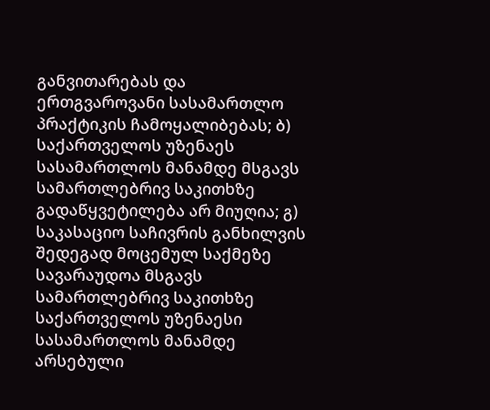განვითარებას და ერთგვაროვანი სასამართლო პრაქტიკის ჩამოყალიბებას; ბ) საქართველოს უზენაეს სასამართლოს მანამდე მსგავს სამართლებრივ საკითხზე გადაწყვეტილება არ მიუღია; გ) საკასაციო საჩივრის განხილვის შედეგად მოცემულ საქმეზე სავარაუდოა მსგავს სამართლებრივ საკითხზე საქართველოს უზენაესი სასამართლოს მანამდე არსებული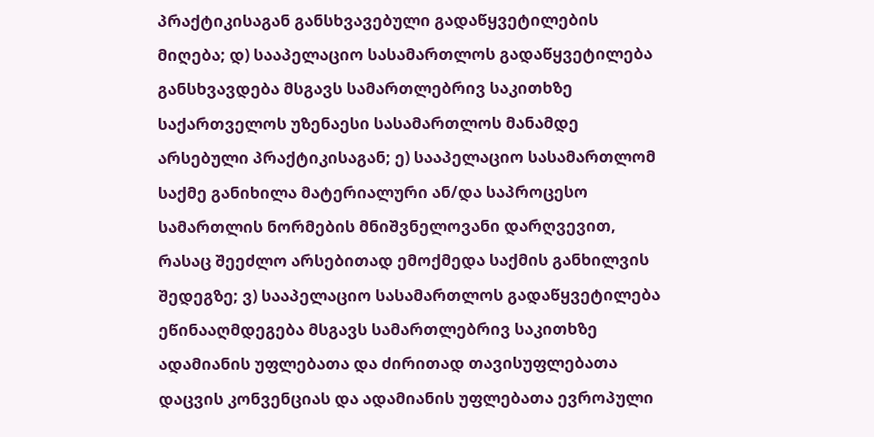პრაქტიკისაგან განსხვავებული გადაწყვეტილების მიღება; დ) სააპელაციო სასამართლოს გადაწყვეტილება განსხვავდება მსგავს სამართლებრივ საკითხზე საქართველოს უზენაესი სასამართლოს მანამდე არსებული პრაქტიკისაგან; ე) სააპელაციო სასამართლომ საქმე განიხილა მატერიალური ან/და საპროცესო სამართლის ნორმების მნიშვნელოვანი დარღვევით, რასაც შეეძლო არსებითად ემოქმედა საქმის განხილვის შედეგზე; ვ) სააპელაციო სასამართლოს გადაწყვეტილება ეწინააღმდეგება მსგავს სამართლებრივ საკითხზე ადამიანის უფლებათა და ძირითად თავისუფლებათა დაცვის კონვენციას და ადამიანის უფლებათა ევროპული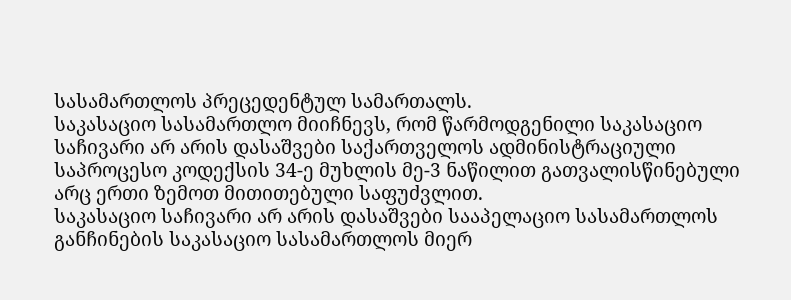სასამართლოს პრეცედენტულ სამართალს.
საკასაციო სასამართლო მიიჩნევს, რომ წარმოდგენილი საკასაციო საჩივარი არ არის დასაშვები საქართველოს ადმინისტრაციული საპროცესო კოდექსის 34-ე მუხლის მე-3 ნაწილით გათვალისწინებული არც ერთი ზემოთ მითითებული საფუძვლით.
საკასაციო საჩივარი არ არის დასაშვები სააპელაციო სასამართლოს განჩინების საკასაციო სასამართლოს მიერ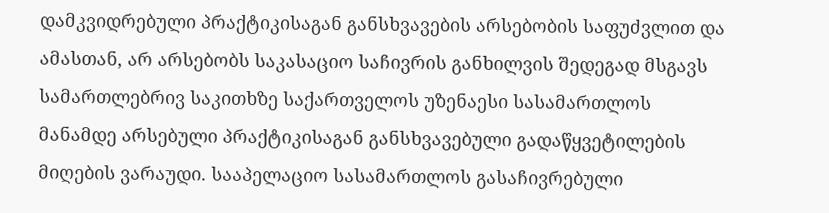დამკვიდრებული პრაქტიკისაგან განსხვავების არსებობის საფუძვლით და ამასთან, არ არსებობს საკასაციო საჩივრის განხილვის შედეგად მსგავს სამართლებრივ საკითხზე საქართველოს უზენაესი სასამართლოს მანამდე არსებული პრაქტიკისაგან განსხვავებული გადაწყვეტილების მიღების ვარაუდი. სააპელაციო სასამართლოს გასაჩივრებული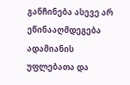განჩინება ასევე არ ეწინააღმდეგება ადამიანის უფლებათა და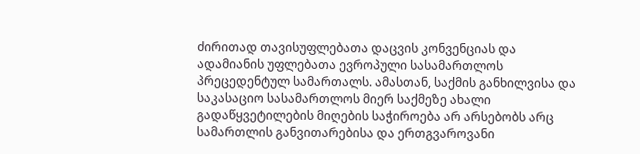ძირითად თავისუფლებათა დაცვის კონვენციას და ადამიანის უფლებათა ევროპული სასამართლოს პრეცედენტულ სამართალს. ამასთან, საქმის განხილვისა და საკასაციო სასამართლოს მიერ საქმეზე ახალი გადაწყვეტილების მიღების საჭიროება არ არსებობს არც სამართლის განვითარებისა და ერთგვაროვანი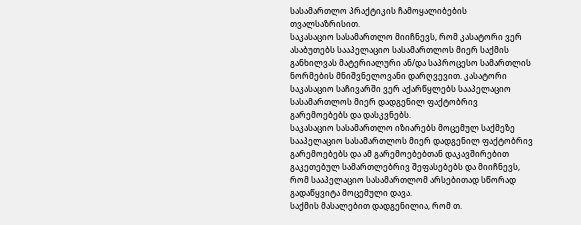სასამართლო პრაქტიკის ჩამოყალიბების თვალსაზრისით.
საკასაციო სასამართლო მიიჩნევს, რომ კასატორი ვერ ასაბუთებს სააპელაციო სასამართლოს მიერ საქმის განხილვას მატერიალური ან/და საპროცესო სამართლის ნორმების მნიშვნელოვანი დარღვევით. კასატორი საკასაციო საჩივარში ვერ აქარწყლებს სააპელაციო სასამართლოს მიერ დადგენილ ფაქტობრივ გარემოებებს და დასკვნებს.
საკასაციო სასამართლო იზიარებს მოცემულ საქმეზე სააპელაციო სასამართლოს მიერ დადგენილ ფაქტობრივ გარემოებებს და ამ გარემოებებთან დაკავშირებით გაკეთებულ სამართლებრივ შეფასებებს და მიიჩნევს, რომ სააპელაციო სასამართლომ არსებითად სწორად გადაწყვიტა მოცემული დავა.
საქმის მასალებით დადგენილია, რომ თ.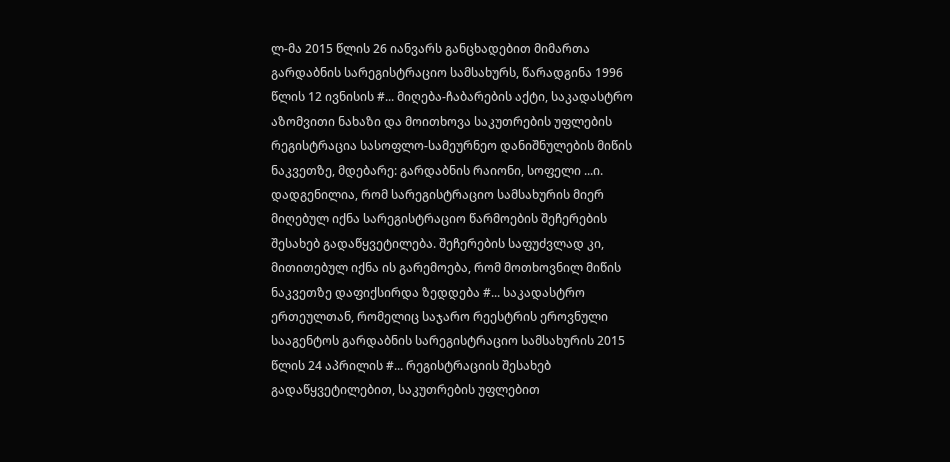ლ-მა 2015 წლის 26 იანვარს განცხადებით მიმართა გარდაბნის სარეგისტრაციო სამსახურს, წარადგინა 1996 წლის 12 ივნისის #... მიღება-ჩაბარების აქტი, საკადასტრო აზომვითი ნახაზი და მოითხოვა საკუთრების უფლების რეგისტრაცია სასოფლო-სამეურნეო დანიშნულების მიწის ნაკვეთზე, მდებარე: გარდაბნის რაიონი, სოფელი ...ი. დადგენილია, რომ სარეგისტრაციო სამსახურის მიერ მიღებულ იქნა სარეგისტრაციო წარმოების შეჩერების შესახებ გადაწყვეტილება. შეჩერების საფუძვლად კი, მითითებულ იქნა ის გარემოება, რომ მოთხოვნილ მიწის ნაკვეთზე დაფიქსირდა ზედდება #... საკადასტრო ერთეულთან, რომელიც საჯარო რეესტრის ეროვნული სააგენტოს გარდაბნის სარეგისტრაციო სამსახურის 2015 წლის 24 აპრილის #... რეგისტრაციის შესახებ გადაწყვეტილებით, საკუთრების უფლებით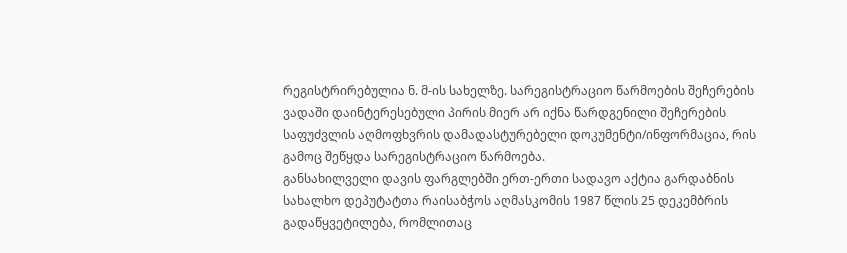რეგისტრირებულია ნ. მ-ის სახელზე. სარეგისტრაციო წარმოების შეჩერების ვადაში დაინტერესებული პირის მიერ არ იქნა წარდგენილი შეჩერების საფუძვლის აღმოფხვრის დამადასტურებელი დოკუმენტი/ინფორმაცია, რის გამოც შეწყდა სარეგისტრაციო წარმოება.
განსახილველი დავის ფარგლებში ერთ-ერთი სადავო აქტია გარდაბნის სახალხო დეპუტატთა რაისაბჭოს აღმასკომის 1987 წლის 25 დეკემბრის გადაწყვეტილება, რომლითაც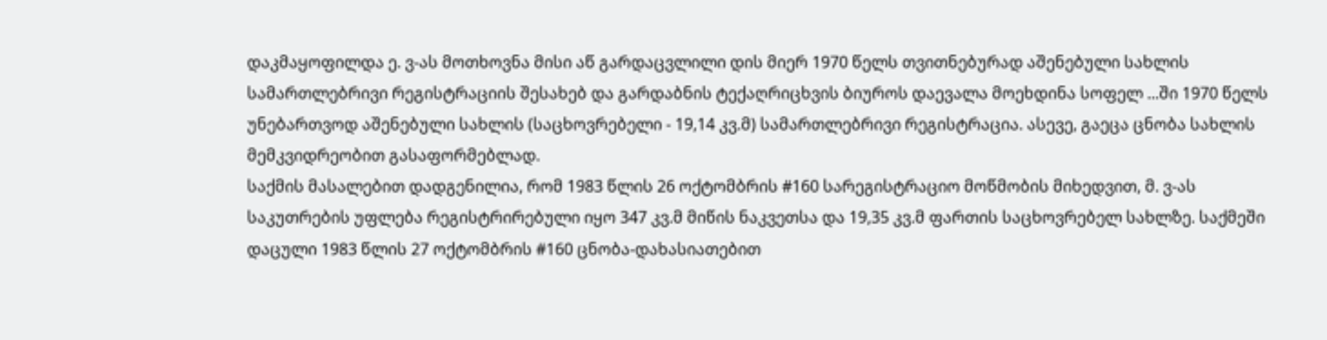დაკმაყოფილდა ე. ვ-ას მოთხოვნა მისი აწ გარდაცვლილი დის მიერ 1970 წელს თვითნებურად აშენებული სახლის სამართლებრივი რეგისტრაციის შესახებ და გარდაბნის ტექაღრიცხვის ბიუროს დაევალა მოეხდინა სოფელ ...ში 1970 წელს უნებართვოდ აშენებული სახლის (საცხოვრებელი - 19,14 კვ.მ) სამართლებრივი რეგისტრაცია. ასევე, გაეცა ცნობა სახლის მემკვიდრეობით გასაფორმებლად.
საქმის მასალებით დადგენილია, რომ 1983 წლის 26 ოქტომბრის #160 სარეგისტრაციო მოწმობის მიხედვით, მ. ვ-ას საკუთრების უფლება რეგისტრირებული იყო 347 კვ.მ მიწის ნაკვეთსა და 19,35 კვ.მ ფართის საცხოვრებელ სახლზე. საქმეში დაცული 1983 წლის 27 ოქტომბრის #160 ცნობა-დახასიათებით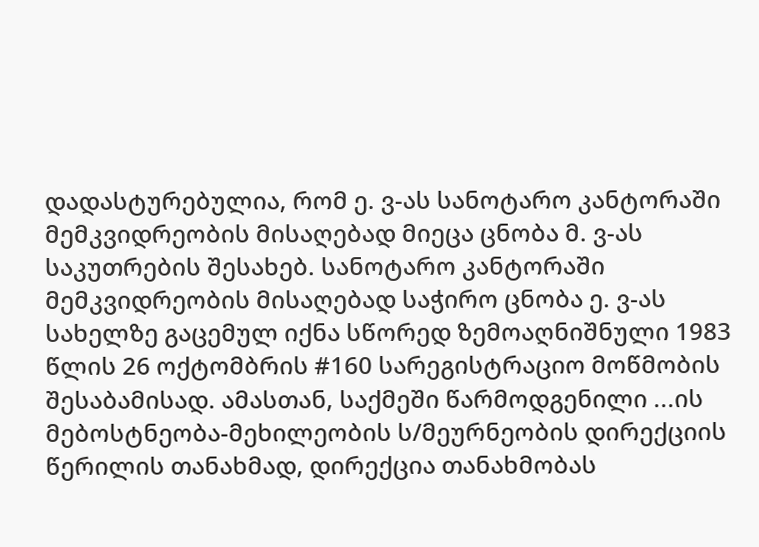დადასტურებულია, რომ ე. ვ-ას სანოტარო კანტორაში მემკვიდრეობის მისაღებად მიეცა ცნობა მ. ვ-ას საკუთრების შესახებ. სანოტარო კანტორაში მემკვიდრეობის მისაღებად საჭირო ცნობა ე. ვ-ას სახელზე გაცემულ იქნა სწორედ ზემოაღნიშნული 1983 წლის 26 ოქტომბრის #160 სარეგისტრაციო მოწმობის შესაბამისად. ამასთან, საქმეში წარმოდგენილი ...ის მებოსტნეობა-მეხილეობის ს/მეურნეობის დირექციის წერილის თანახმად, დირექცია თანახმობას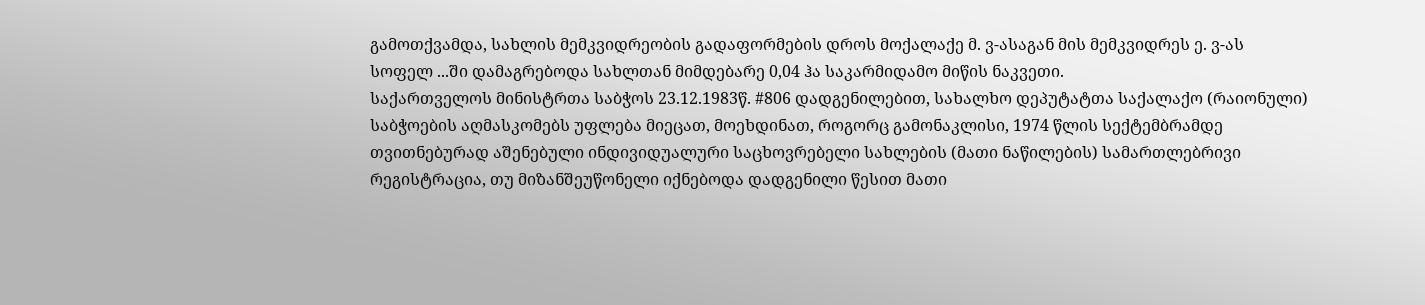გამოთქვამდა, სახლის მემკვიდრეობის გადაფორმების დროს მოქალაქე მ. ვ-ასაგან მის მემკვიდრეს ე. ვ-ას სოფელ ...ში დამაგრებოდა სახლთან მიმდებარე 0,04 ჰა საკარმიდამო მიწის ნაკვეთი.
საქართველოს მინისტრთა საბჭოს 23.12.1983წ. #806 დადგენილებით, სახალხო დეპუტატთა საქალაქო (რაიონული) საბჭოების აღმასკომებს უფლება მიეცათ, მოეხდინათ, როგორც გამონაკლისი, 1974 წლის სექტემბრამდე თვითნებურად აშენებული ინდივიდუალური საცხოვრებელი სახლების (მათი ნაწილების) სამართლებრივი რეგისტრაცია, თუ მიზანშეუწონელი იქნებოდა დადგენილი წესით მათი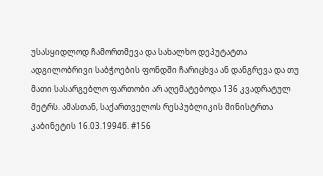უსასყიდლოდ ჩამორთმევა და სახალხო დეპუტატთა ადგილობრივი საბჭოების ფონდში ჩარიცხვა ან დანგრევა და თუ მათი სასარგებლო ფართობი არ აღემატებოდა 136 კვადრატულ მეტრს. ამასთან, საქართველოს რესპუბლიკის მინისტრთა კაბინეტის 16.03.1994წ. #156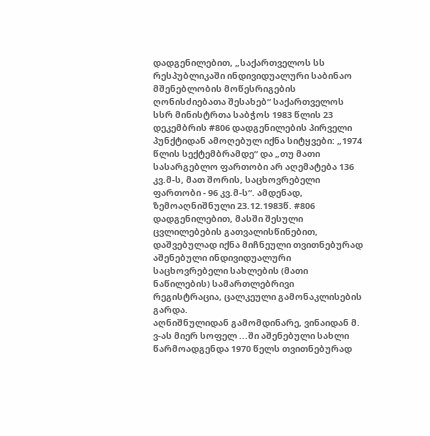დადგენილებით, „საქართველოს სს რესპუბლიკაში ინდივიდუალური საბინაო მშენებლობის მოწესრიგების ღონისძიებათა შესახებ“ საქართველოს სსრ მინისტრთა საბჭოს 1983 წლის 23 დეკემბრის #806 დადგენილების პირველი პუნქტიდან ამოღებულ იქნა სიტყვები: „1974 წლის სექტემბრამდე“ და „თუ მათი სასარგებლო ფართობი არ აღემატება 136 კვ.მ-ს, მათ შორის, საცხოვრებელი ფართობი - 96 კვ.მ-ს“. ამდენად, ზემოაღნიშნული 23.12.1983წ. #806 დადგენილებით, მასში შესული ცვლილებების გათვალისწინებით, დაშვებულად იქნა მიჩნეული თვითნებურად აშენებული ინდივიდუალური საცხოვრებელი სახლების (მათი ნაწილების) სამართლებრივი რეგისტრაცია, ცალკეული გამონაკლისების გარდა.
აღნიშნულიდან გამომდინარე, ვინაიდან მ. ვ-ას მიერ სოფელ ...ში აშენებული სახლი წარმოადგენდა 1970 წელს თვითნებურად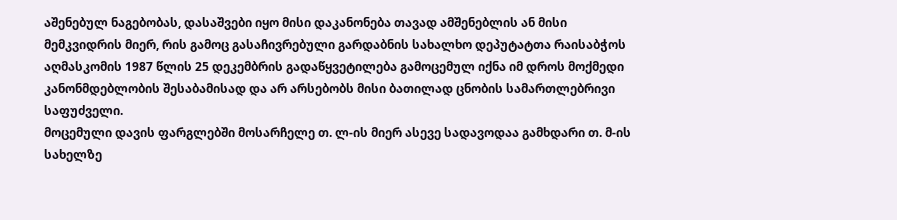აშენებულ ნაგებობას, დასაშვები იყო მისი დაკანონება თავად ამშენებლის ან მისი მემკვიდრის მიერ, რის გამოც გასაჩივრებული გარდაბნის სახალხო დეპუტატთა რაისაბჭოს აღმასკომის 1987 წლის 25 დეკემბრის გადაწყვეტილება გამოცემულ იქნა იმ დროს მოქმედი კანონმდებლობის შესაბამისად და არ არსებობს მისი ბათილად ცნობის სამართლებრივი საფუძველი.
მოცემული დავის ფარგლებში მოსარჩელე თ. ლ-ის მიერ ასევე სადავოდაა გამხდარი თ. მ-ის სახელზე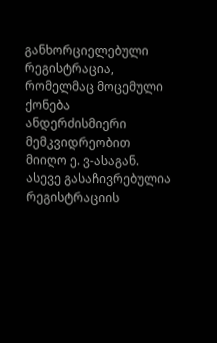განხორციელებული რეგისტრაცია, რომელმაც მოცემული ქონება ანდერძისმიერი მემკვიდრეობით მიიღო ე. ვ-ასაგან. ასევე გასაჩივრებულია რეგისტრაციის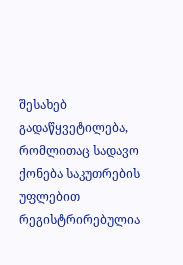შესახებ გადაწყვეტილება, რომლითაც სადავო ქონება საკუთრების უფლებით რეგისტრირებულია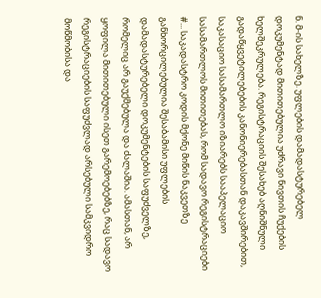ნ. მ-ის სახელზე. უფლების დამადასტურებელ დოკუმენტად მითითებულია უძრავი ნივთის ჩუქების ხელშეკრულება. რეგისტრაციის შესახებ აღნიშნული გადაწყვეტილებების კანონიერებასთან დაკავშირებით, საკასაციო სასამართლო იზიარებს სააპელაციო სასამართლოს მითითებას, რომ სადავო რეგისტრაციები #... საკადასტრო კოდის მქონე მიწის ნაკვეთზე განხორცილებულია შესაბამისი უფლების დამადასტურებელი დოკუმენტების საფუძველზე, რომელიც არ გაუქმებულა და ძალაშია. ამასთან, არ ყოფილა მითითებული ისეთ გარემოებებზე, რაც სადავო რეგისტრაციების საფუძვლად არსებული სამკვიდრო მოწმობისა და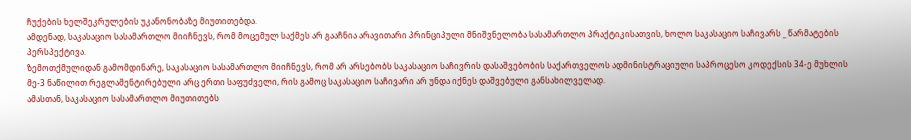ჩუქების ხელშეკრულების უკანონობაზე მიუთითებდა.
ამდენად, საკასაციო სასამართლო მიიჩნევს, რომ მოცემულ საქმეს არ გააჩნია არავითარი პრინციპული მნიშვნელობა სასამართლო პრაქტიკისათვის, ხოლო საკასაციო საჩივარს _ წარმატების პერსპექტივა.
ზემოთქმულიდან გამომდინარე, საკასაციო სასამართლო მიიჩნევს, რომ არ არსებობს საკასაციო საჩივრის დასაშვებობის საქართველოს ადმინისტრაციული საპროცესო კოდექსის 34-ე მუხლის მე-3 ნაწილით რეგლამენტირებული არც ერთი საფუძველი, რის გამოც საკასაციო საჩივარი არ უნდა იქნეს დაშვებული განსახილველად.
ამასთან, საკასაციო სასამართლო მიუთითებს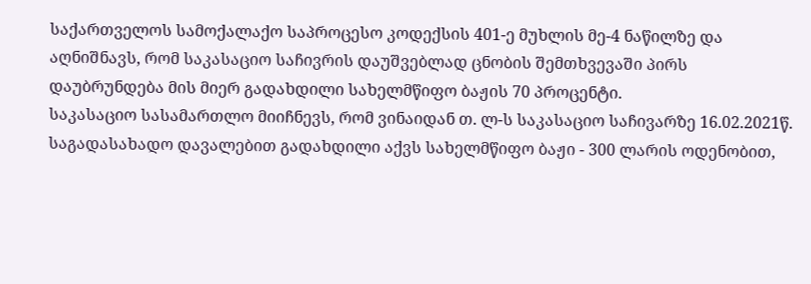საქართველოს სამოქალაქო საპროცესო კოდექსის 401-ე მუხლის მე-4 ნაწილზე და აღნიშნავს, რომ საკასაციო საჩივრის დაუშვებლად ცნობის შემთხვევაში პირს დაუბრუნდება მის მიერ გადახდილი სახელმწიფო ბაჟის 70 პროცენტი.
საკასაციო სასამართლო მიიჩნევს, რომ ვინაიდან თ. ლ-ს საკასაციო საჩივარზე 16.02.2021წ. საგადასახადო დავალებით გადახდილი აქვს სახელმწიფო ბაჟი - 300 ლარის ოდენობით,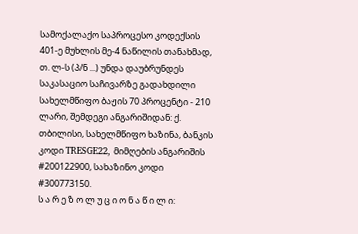სამოქალაქო საპროცესო კოდექსის 401-ე მუხლის მე-4 ნაწილის თანახმად, თ. ლ-ს (პ/ნ ...) უნდა დაუბრუნდეს საკასაციო საჩივარზე გადახდილი სახელმწიფო ბაჟის 70 პროცენტი - 210 ლარი, შემდეგი ანგარიშიდან: ქ. თბილისი, სახელმწიფო ხაზინა, ბანკის კოდი TRESGE22, მიმღების ანგარიშის #200122900, სახაზინო კოდი #300773150.
ს ა რ ე ზ ო ლ უ ც ი ო ნ ა წ ი ლ ი: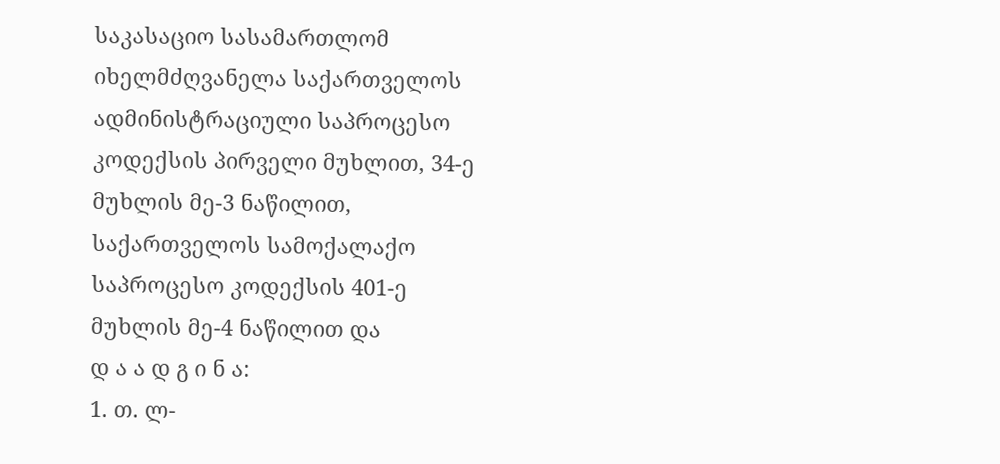საკასაციო სასამართლომ იხელმძღვანელა საქართველოს ადმინისტრაციული საპროცესო კოდექსის პირველი მუხლით, 34-ე მუხლის მე-3 ნაწილით, საქართველოს სამოქალაქო საპროცესო კოდექსის 401-ე მუხლის მე-4 ნაწილით და
დ ა ა დ გ ი ნ ა:
1. თ. ლ-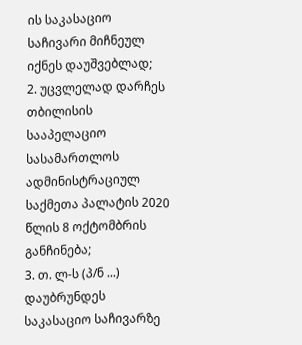ის საკასაციო საჩივარი მიჩნეულ იქნეს დაუშვებლად;
2. უცვლელად დარჩეს თბილისის სააპელაციო სასამართლოს ადმინისტრაციულ საქმეთა პალატის 2020 წლის 8 ოქტომბრის განჩინება;
3. თ. ლ-ს (პ/ნ ...) დაუბრუნდეს საკასაციო საჩივარზე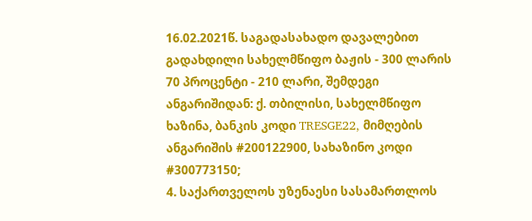16.02.2021წ. საგადასახადო დავალებით გადახდილი სახელმწიფო ბაჟის - 300 ლარის 70 პროცენტი - 210 ლარი, შემდეგი ანგარიშიდან: ქ. თბილისი, სახელმწიფო ხაზინა, ბანკის კოდი TRESGE22, მიმღების ანგარიშის #200122900, სახაზინო კოდი #300773150;
4. საქართველოს უზენაესი სასამართლოს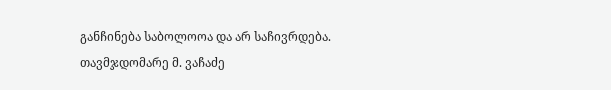განჩინება საბოლოოა და არ საჩივრდება.
თავმჯდომარე მ. ვაჩაძე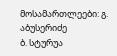მოსამართლეები: გ. აბუსერიძე
ბ. სტურუა